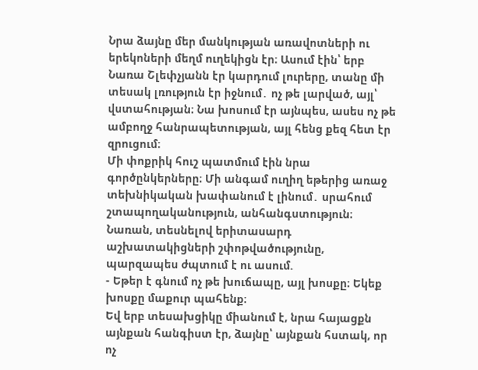Նրա ձայնը մեր մանկության առավոտների ու երեկոների մեղմ ուղեկիցն էր։ Ասում էին՝ երբ Նառա Շլեփչյանն էր կարդում լուրերը, տանը մի տեսակ լռություն էր իջնում․ ոչ թե լարված, այլ՝ վստահության։ Նա խոսում էր այնպես, ասես ոչ թե ամբողջ հանրապետության, այլ հենց քեզ հետ էր զրուցում։
Մի փոքրիկ հուշ պատմում էին նրա գործընկերները։ Մի անգամ ուղիղ եթերից առաջ տեխնիկական խափանում է լինում․ սրահում շտապողականություն, անհանգստություն։ Նառան, տեսնելով երիտասարդ աշխատակիցների շփոթվածությունը, պարզապես ժպտում է ու ասում.
- Եթեր է գնում ոչ թե խուճապը, այլ խոսքը։ Եկեք խոսքը մաքուր պահենք։
Եվ երբ տեսախցիկը միանում է, նրա հայացքն այնքան հանգիստ էր, ձայնը՝ այնքան հստակ, որ ոչ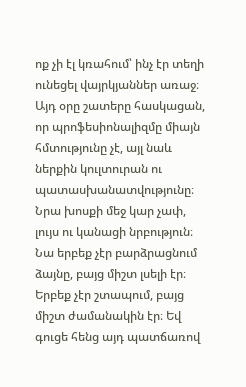ոք չի էլ կռահում՝ ինչ էր տեղի ունեցել վայրկյաններ առաջ։ Այդ օրը շատերը հասկացան, որ պրոֆեսիոնալիզմը միայն հմտությունը չէ, այլ նաև ներքին կուլտուրան ու պատասխանատվությունը։
Նրա խոսքի մեջ կար չափ, լույս ու կանացի նրբություն։ Նա երբեք չէր բարձրացնում ձայնը, բայց միշտ լսելի էր։ Երբեք չէր շտապում, բայց միշտ ժամանակին էր։ Եվ գուցե հենց այդ պատճառով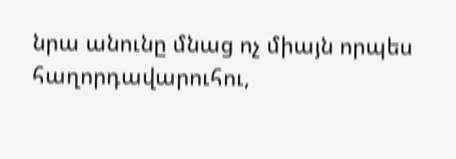նրա անունը մնաց ոչ միայն որպես հաղորդավարուհու,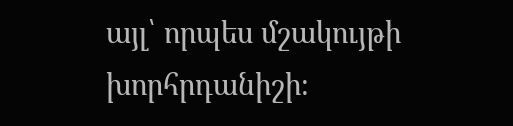այլ՝ որպես մշակույթի խորհրդանիշի։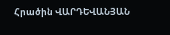Հրածին ՎԱՐԴԵՎԱՆՅԱՆ